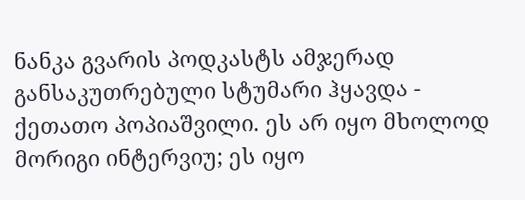ნანკა გვარის პოდკასტს ამჯერად განსაკუთრებული სტუმარი ჰყავდა - ქეთათო პოპიაშვილი. ეს არ იყო მხოლოდ მორიგი ინტერვიუ; ეს იყო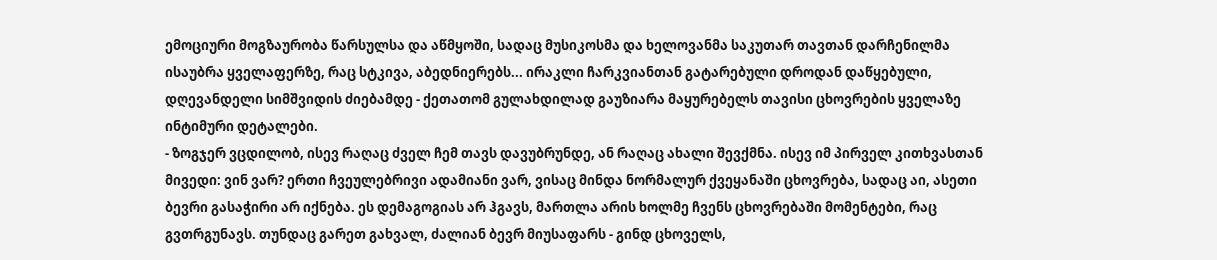ემოციური მოგზაურობა წარსულსა და აწმყოში, სადაც მუსიკოსმა და ხელოვანმა საკუთარ თავთან დარჩენილმა ისაუბრა ყველაფერზე, რაც სტკივა, აბედნიერებს... ირაკლი ჩარკვიანთან გატარებული დროდან დაწყებული, დღევანდელი სიმშვიდის ძიებამდე - ქეთათომ გულახდილად გაუზიარა მაყურებელს თავისი ცხოვრების ყველაზე ინტიმური დეტალები.
- ზოგჯერ ვცდილობ, ისევ რაღაც ძველ ჩემ თავს დავუბრუნდე, ან რაღაც ახალი შევქმნა. ისევ იმ პირველ კითხვასთან მივედი: ვინ ვარ? ერთი ჩვეულებრივი ადამიანი ვარ, ვისაც მინდა ნორმალურ ქვეყანაში ცხოვრება, სადაც აი, ასეთი ბევრი გასაჭირი არ იქნება. ეს დემაგოგიას არ ჰგავს, მართლა არის ხოლმე ჩვენს ცხოვრებაში მომენტები, რაც გვთრგუნავს. თუნდაც გარეთ გახვალ, ძალიან ბევრ მიუსაფარს - გინდ ცხოველს,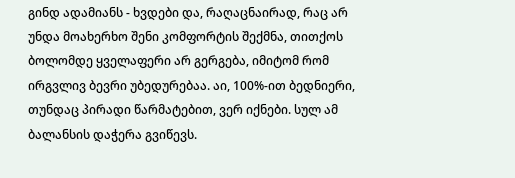გინდ ადამიანს - ხვდები და, რაღაცნაირად, რაც არ უნდა მოახერხო შენი კომფორტის შექმნა, თითქოს ბოლომდე ყველაფერი არ გერგება, იმიტომ რომ ირგვლივ ბევრი უბედურებაა. აი, 100%-ით ბედნიერი, თუნდაც პირადი წარმატებით, ვერ იქნები. სულ ამ ბალანსის დაჭერა გვიწევს.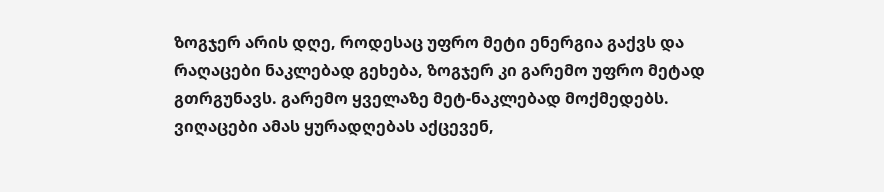ზოგჯერ არის დღე, როდესაც უფრო მეტი ენერგია გაქვს და რაღაცები ნაკლებად გეხება, ზოგჯერ კი გარემო უფრო მეტად გთრგუნავს. გარემო ყველაზე მეტ-ნაკლებად მოქმედებს. ვიღაცები ამას ყურადღებას აქცევენ,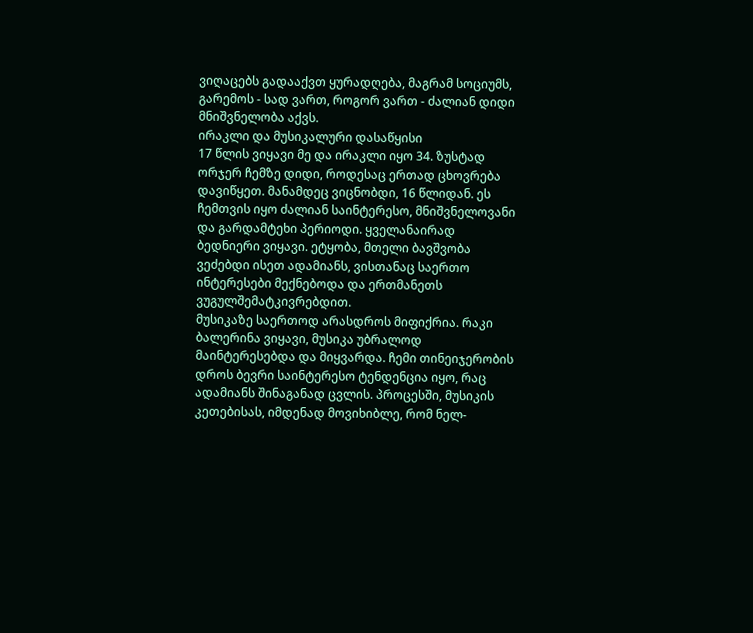ვიღაცებს გადააქვთ ყურადღება, მაგრამ სოციუმს, გარემოს - სად ვართ, როგორ ვართ - ძალიან დიდი მნიშვნელობა აქვს.
ირაკლი და მუსიკალური დასაწყისი
17 წლის ვიყავი მე და ირაკლი იყო 34. ზუსტად ორჯერ ჩემზე დიდი, როდესაც ერთად ცხოვრება დავიწყეთ. მანამდეც ვიცნობდი, 16 წლიდან. ეს ჩემთვის იყო ძალიან საინტერესო, მნიშვნელოვანი და გარდამტეხი პერიოდი. ყველანაირად ბედნიერი ვიყავი. ეტყობა, მთელი ბავშვობა ვეძებდი ისეთ ადამიანს, ვისთანაც საერთო ინტერესები მექნებოდა და ერთმანეთს ვუგულშემატკივრებდით.
მუსიკაზე საერთოდ არასდროს მიფიქრია. რაკი ბალერინა ვიყავი, მუსიკა უბრალოდ მაინტერესებდა და მიყვარდა. ჩემი თინეიჯერობის დროს ბევრი საინტერესო ტენდენცია იყო, რაც ადამიანს შინაგანად ცვლის. პროცესში, მუსიკის კეთებისას, იმდენად მოვიხიბლე, რომ ნელ-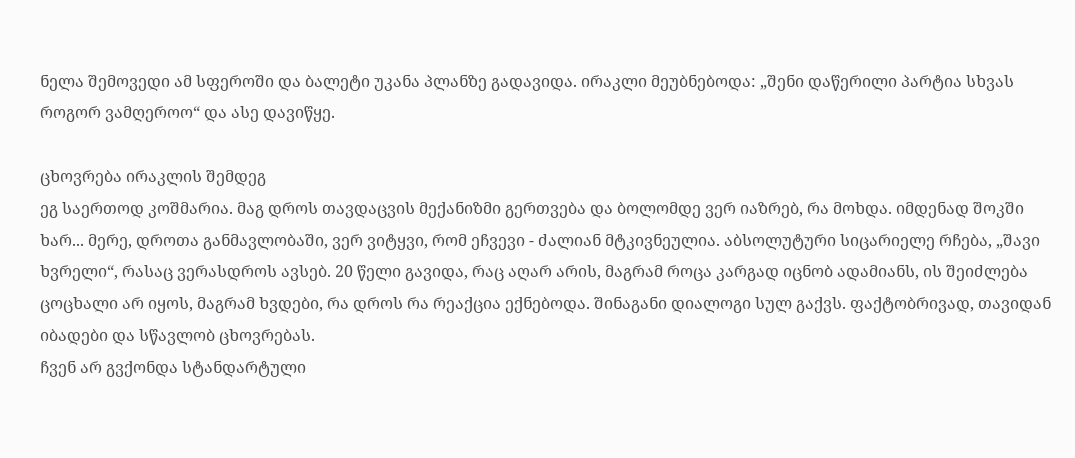ნელა შემოვედი ამ სფეროში და ბალეტი უკანა პლანზე გადავიდა. ირაკლი მეუბნებოდა: „შენი დაწერილი პარტია სხვას როგორ ვამღეროო“ და ასე დავიწყე.

ცხოვრება ირაკლის შემდეგ
ეგ საერთოდ კოშმარია. მაგ დროს თავდაცვის მექანიზმი გერთვება და ბოლომდე ვერ იაზრებ, რა მოხდა. იმდენად შოკში ხარ... მერე, დროთა განმავლობაში, ვერ ვიტყვი, რომ ეჩვევი - ძალიან მტკივნეულია. აბსოლუტური სიცარიელე რჩება, „შავი ხვრელი“, რასაც ვერასდროს ავსებ. 20 წელი გავიდა, რაც აღარ არის, მაგრამ როცა კარგად იცნობ ადამიანს, ის შეიძლება ცოცხალი არ იყოს, მაგრამ ხვდები, რა დროს რა რეაქცია ექნებოდა. შინაგანი დიალოგი სულ გაქვს. ფაქტობრივად, თავიდან იბადები და სწავლობ ცხოვრებას.
ჩვენ არ გვქონდა სტანდარტული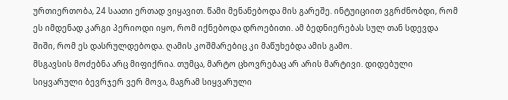ურთიერთობა, 24 საათი ერთად ვიყავით. წამი მენანებოდა მის გარეშე. ინტუიციით ვგრძნობდი, რომ ეს იმდენად კარგი პერიოდი იყო, რომ იქნებოდა დროებითი. ამ ბედნიერებას სულ თან სდევდა შიში, რომ ეს დასრულდებოდა. ღამის კოშმარებიც კი მაწუხებდა ამის გამო.
მსგავსის მოძებნა არც მიფიქრია. თუმცა, მარტო ცხოვრებაც არ არის მარტივი. დიდებული სიყვარული ბევრჯერ ვერ მოვა, მაგრამ სიყვარული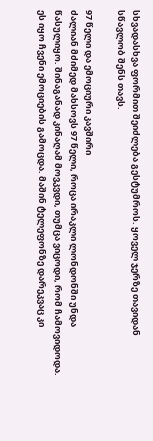სხვადასხვა ფორმით შეიძლება გესტუმროს. ყოველ ჯერზე თავიდან სწავლობ შენს თავს.

97 წელი და ემოციური კავშირი
ძალიან მძიმედ მახსოვს 97 წელი, როცა ირაკლი ლონდონში უნდა წასულიყო. შინაგანად კინაღამ მოვკვდი, თუმცა ვიცოდი, რომ ჩამოვიდოდა. ეს იყო ჩვენი ემოციების გამოცდა. მაშინ ტელეფონზე დარეკვაც კი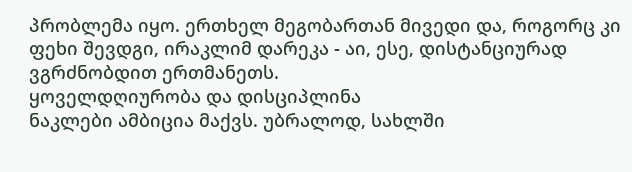პრობლემა იყო. ერთხელ მეგობართან მივედი და, როგორც კი ფეხი შევდგი, ირაკლიმ დარეკა - აი, ესე, დისტანციურად ვგრძნობდით ერთმანეთს.
ყოველდღიურობა და დისციპლინა
ნაკლები ამბიცია მაქვს. უბრალოდ, სახლში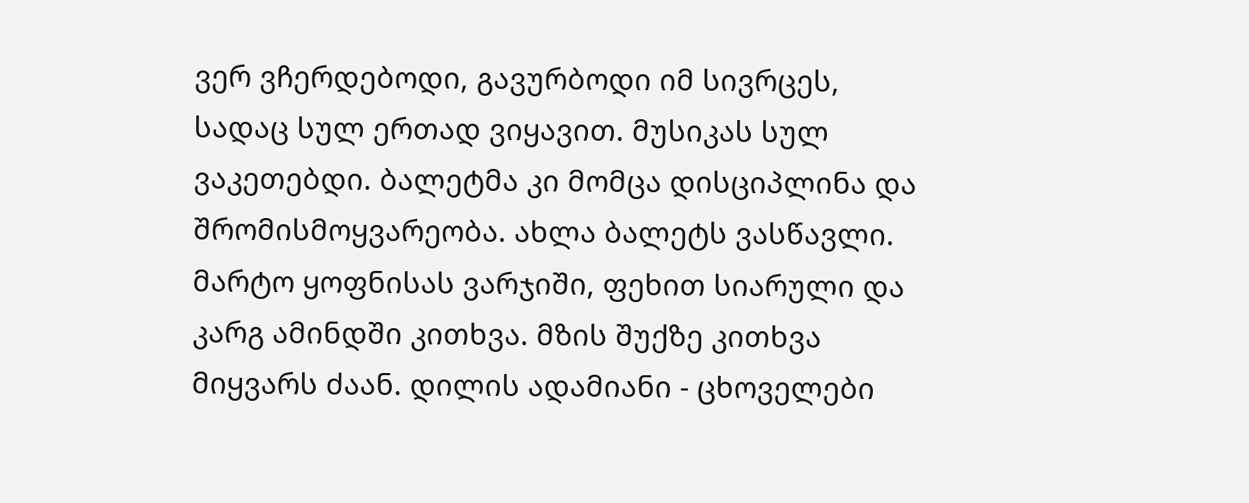ვერ ვჩერდებოდი, გავურბოდი იმ სივრცეს, სადაც სულ ერთად ვიყავით. მუსიკას სულ ვაკეთებდი. ბალეტმა კი მომცა დისციპლინა და შრომისმოყვარეობა. ახლა ბალეტს ვასწავლი.
მარტო ყოფნისას ვარჯიში, ფეხით სიარული და კარგ ამინდში კითხვა. მზის შუქზე კითხვა მიყვარს ძაან. დილის ადამიანი - ცხოველები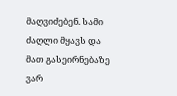მაღვიძებენ. სამი ძაღლი მყავს და მათ გასეირნებაზე ვარ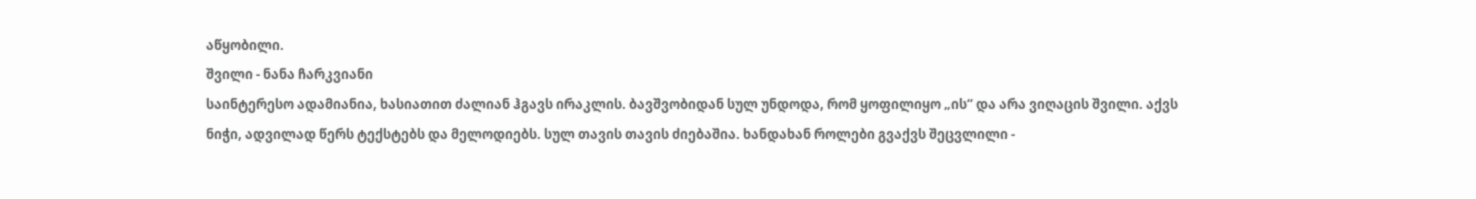აწყობილი.
შვილი - ნანა ჩარკვიანი
საინტერესო ადამიანია, ხასიათით ძალიან ჰგავს ირაკლის. ბავშვობიდან სულ უნდოდა, რომ ყოფილიყო „ის“ და არა ვიღაცის შვილი. აქვს ნიჭი, ადვილად წერს ტექსტებს და მელოდიებს. სულ თავის თავის ძიებაშია. ხანდახან როლები გვაქვს შეცვლილი -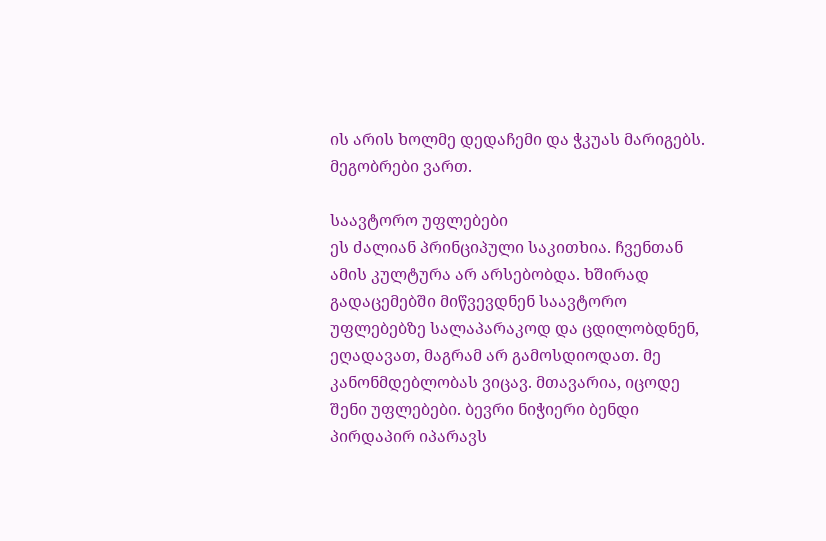ის არის ხოლმე დედაჩემი და ჭკუას მარიგებს. მეგობრები ვართ.

საავტორო უფლებები
ეს ძალიან პრინციპული საკითხია. ჩვენთან ამის კულტურა არ არსებობდა. ხშირად გადაცემებში მიწვევდნენ საავტორო უფლებებზე სალაპარაკოდ და ცდილობდნენ, ეღადავათ, მაგრამ არ გამოსდიოდათ. მე კანონმდებლობას ვიცავ. მთავარია, იცოდე შენი უფლებები. ბევრი ნიჭიერი ბენდი პირდაპირ იპარავს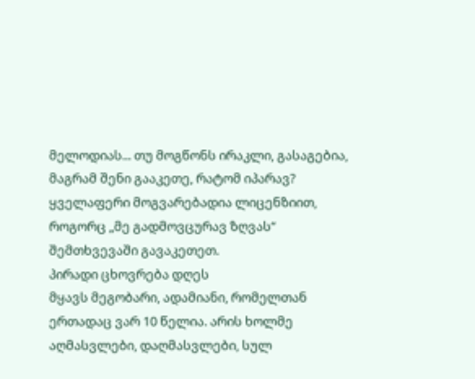მელოდიას... თუ მოგწონს ირაკლი, გასაგებია, მაგრამ შენი გააკეთე, რატომ იპარავ? ყველაფერი მოგვარებადია ლიცენზიით, როგორც „მე გადმოვცურავ ზღვას“ შემთხვევაში გავაკეთეთ.
პირადი ცხოვრება დღეს
მყავს მეგობარი, ადამიანი, რომელთან ერთადაც ვარ 10 წელია. არის ხოლმე აღმასვლები, დაღმასვლები, სულ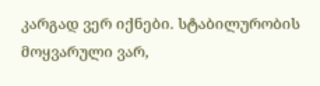კარგად ვერ იქნები. სტაბილურობის მოყვარული ვარ,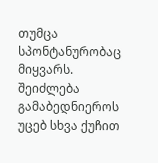თუმცა სპონტანურობაც მიყვარს. შეიძლება გამაბედნიეროს უცებ სხვა ქუჩით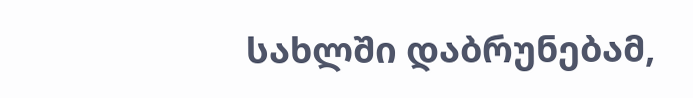სახლში დაბრუნებამ,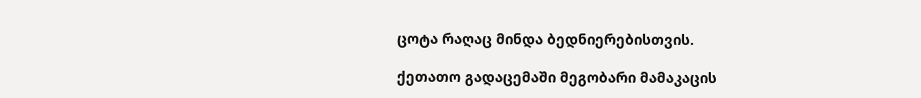ცოტა რაღაც მინდა ბედნიერებისთვის.

ქეთათო გადაცემაში მეგობარი მამაკაცის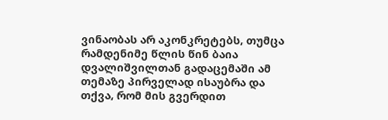ვინაობას არ აკონკრეტებს, თუმცა რამდენიმე წლის წინ ბაია დვალიშვილთან გადაცემაში ამ თემაზე პირველად ისაუბრა და თქვა, რომ მის გვერდით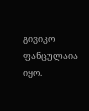გივიკო ფანცულაია იყო.